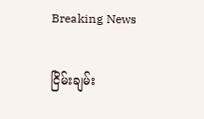Breaking News

ငြိမ်းချမ်း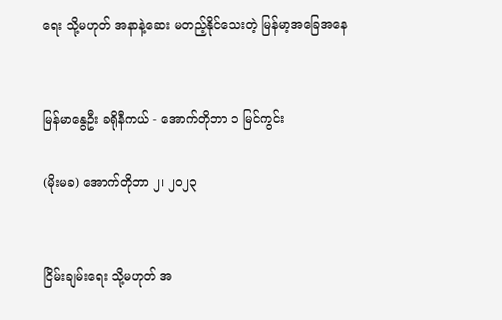ရေး သို့မဟုတ် အနာနဲ့ဆေး မတည့်နိုင်သေးတဲ့ မြန်မာ့အခြေအနေ


မြန်မာနွေဦး ခရိုနီကယ် - အောက်တိုဘာ ၁ မြင်ကွင်း

(မိုးမခ) အောက်တိုဘာ ၂၊ ၂၀၂၃


ငြိမ်းချမ်းရေး သို့မဟုတ် အ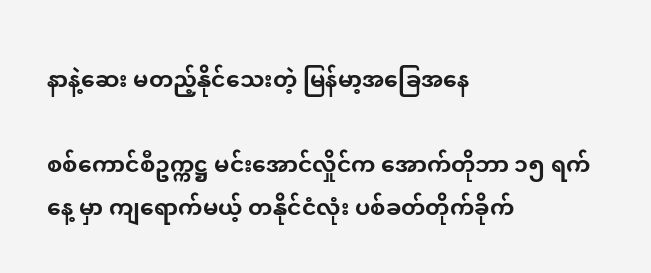နာနဲ့ဆေး မတည့်နိုင်သေးတဲ့ မြန်မာ့အခြေအနေ

စစ်ကောင်စီဥက္ကဋ္ဌ မင်းအောင်လှိုင်က အောက်တိုဘာ ၁၅ ရက်နေ့ မှာ ကျရောက်မယ့် တနိုင်ငံလုံး ပစ်ခတ်တိုက်ခိုက်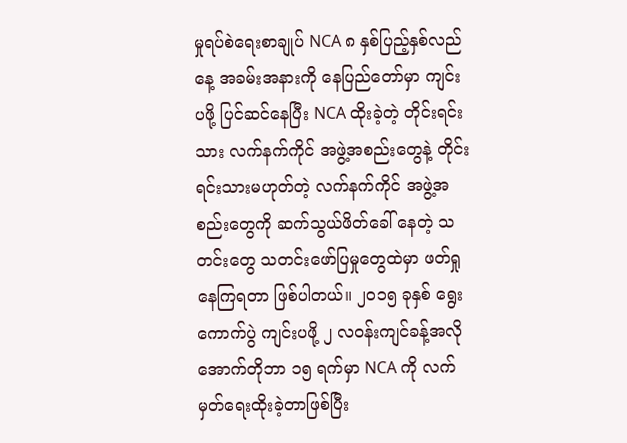မှုရပ်စဲရေးစာချုပ် NCA ၈ နှစ်ပြည့်နှစ်လည်နေ့ အခမ်းအနားကို နေပြည်တော်မှာ ကျင်းပဖို့ ပြင်ဆင်နေပြီး NCA ထိုးခဲ့တဲ့ တိုင်းရင်းသား လက်နက်ကိုင် အဖွဲ့အစည်းတွေနဲ့ တိုင်းရင်းသားမဟုတ်တဲ့ လက်နက်ကိုင် အဖွဲ့အစည်းတွေကို ဆက်သွယ်ဖိတ်ခေါ် နေတဲ့ သတင်းတွေ သတင်းဖော်ပြမှုတွေထဲမှာ ဖတ်ရှုနေကြရတာ ဖြစ်ပါတယ်။ ၂၀၁၅ ခုနှစ် ရွေးကောက်ပွဲ ကျင်းပဖို့ ၂ လဝန်းကျင်ခန့်အလို အောက်တိုဘာ ၁၅ ရက်မှာ NCA ကို လက်မှတ်ရေးထိုးခဲ့တာဖြစ်ပြီး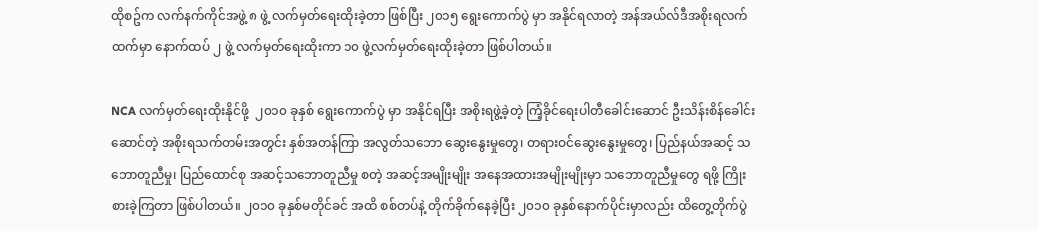ထိုစဥ်က လက်နက်ကိုင်အဖွဲ့ ၈ ဖွဲ့ လက်မှတ်ရေးထိုးခဲ့တာ ဖြစ်ပြီး ၂၀၁၅ ရွေးကောက်ပွဲ မှာ အနိုင်ရလာတဲ့ အန်အယ်လ်ဒီအစိုးရလက်ထက်မှာ နောက်ထပ် ၂ ဖွဲ့ လက်မှတ်ရေးထိုးကာ ၁၀ ဖွဲ့လက်မှတ်ရေးထိုးခဲ့တာ ဖြစ်ပါတယ်။

NCA လက်မှတ်ရေးထိုးနိုင်ဖို့  ၂၀၁၀ ခုနှစ် ရွေးကောက်ပွဲ မှာ အနိုင်ရပြီး အစိုးရဖွဲ့ခဲ့တဲ့ ကြံ့ခိုင်ရေးပါတီခေါင်းဆောင် ဦးသိန်းစိန်ခေါင်းဆောင်တဲ့ အစိုးရသက်တမ်းအတွင်း နှစ်အတန်ကြာ အလွတ်သဘော ဆွေးနွေးမှုတွေ၊ တရားဝင်ဆွေးနွေးမှုတွေ၊ ပြည်နယ်အဆင့် သဘောတူညီမှု၊ ပြည်ထောင်စု အဆင့်သဘောတူညီမှု စတဲ့ အဆင့်အမျိုးမျိုး အနေအထားအမျိုးမျိုးမှာ သဘောတူညီမှုတွေ ရဖို့ ကြိုးစားခဲ့ကြတာ ဖြစ်ပါတယ်။ ၂၀၁၀ ခုနှစ်မတိုင်ခင် အထိ စစ်တပ်နဲ့ တိုက်ခိုက်နေခဲ့ပြီး ၂၀၁၀ ခုနှစ်နောက်ပိုင်းမှာလည်း ထိတွေ့တိုက်ပွဲ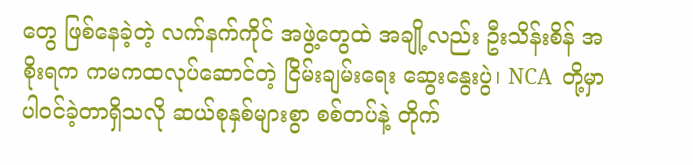တွေ ဖြစ်နေခဲ့တဲ့ လက်နက်ကိုင် အဖွဲ့တွေထဲ အချို့လည်း ဦးသိန်းစိန် အစိုးရက ကမကထလုပ်ဆောင်တဲ့ ငြိမ်းချမ်းရေး ဆွေးနွေးပွဲ၊ NCA  တို့မှာ ပါဝင်ခဲ့တာရှိသလို ဆယ်စုနှစ်များစွာ စစ်တပ်နဲ့ တိုက်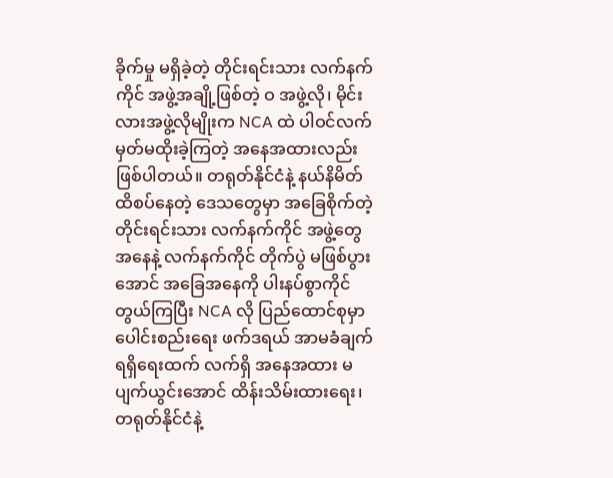ခိုက်မှု မရှိခဲ့တဲ့ တိုင်းရင်းသား လက်နက်ကိုင် အဖွဲ့အချို့ဖြစ်တဲ့ ဝ အဖွဲ့လို၊ မိုင်းလားအဖွဲ့လိုမျိုးက NCA ထဲ ပါဝင်လက်မှတ်မထိုးခဲ့ကြတဲ့ အနေအထားလည်း ဖြစ်ပါတယ်။ တရုတ်နိုင်ငံနဲ့ နယ်နိမိတ်ထိစပ်နေတဲ့ ဒေသတွေမှာ အခြေစိုက်တဲ့ တိုင်းရင်းသား လက်နက်ကိုင် အဖွဲ့တွေ အနေနဲ့ လက်နက်ကိုင် တိုက်ပွဲ မဖြစ်ပွားအောင် အခြေအနေကို ပါးနပ်စွာကိုင်တွယ်ကြပြီး NCA လို ပြည်ထောင်စုမှာ ပေါင်းစည်းရေး ဖက်ဒရယ် အာမခံချက်ရရှိရေးထက် လက်ရှိ အနေအထား မပျက်ယွင်းအောင် ထိန်းသိမ်းထားရေး၊ တရုတ်နိုင်ငံနဲ့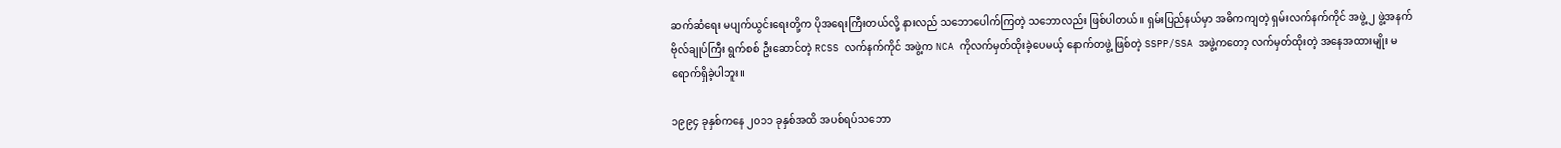ဆက်ဆံရေး မပျက်ယွင်းရေးတို့က ပိုအရေးကြီးတယ်လို့ နားလည် သဘောပေါက်ကြတဲ့ သဘောလည်း ဖြစ်ပါတယ်။ ရှမ်းပြည်နယ်မှာ အဓိကကျတဲ့ ရှမ်းလက်နက်ကိုင် အဖွဲ့ ၂ ဖွဲ့အနက် ဗိုလ်ချုပ်ကြီး ရွက်စစ် ဦးဆောင်တဲ့ RCSS လက်နက်ကိုင် အဖွဲ့က NCA ကိုလက်မှတ်ထိုးခဲ့ပေမယ့် နောက်တဖွဲ့ ဖြစ်တဲ့ SSPP/SSA အဖွဲ့ကတော့ လက်မှတ်ထိုးတဲ့ အနေအထားမျိုး မရောက်ရှိခဲ့ပါဘူး။

၁၉၉၄ ခုနှစ်ကနေ ၂၀၁၁ ခုနှစ်အထိ အပစ်ရပ်သဘော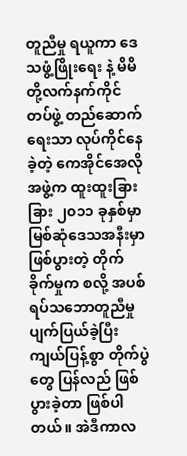တူညီမှု ရယူကာ ဒေသဖွံ့ဖြိုးရေး နဲ့ မိမိတို့လက်နက်ကိုင် တပ်ဖွဲ့ တည်ဆောက်ရေးသာ လုပ်ကိုင်နေခဲ့တဲ့ ကေအိုင်အေလို အဖွဲ့က ထူးထူးခြားခြား ၂၀၁၁ ခုနှစ်မှာ မြစ်ဆုံဒေသအနီးမှာ ဖြစ်ပွားတဲ့ တိုက်ခိုက်မှုက စလို့ အပစ်ရပ်သဘောတူညီမှု ပျက်ပြယ်ခဲ့ပြီး ကျယ်ပြန့်စွာ တိုက်ပွဲတွေ ပြန်လည် ဖြစ်ပွားခဲ့တာ ဖြစ်ပါတယ်။ အဲဒီကာလ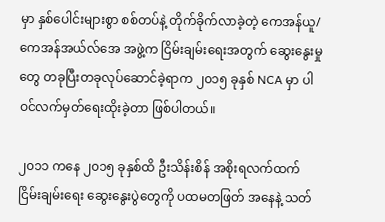မှာ နှစ်ပေါင်းများစွာ စစ်တပ်နဲ့ တိုက်ခိုက်လာခဲ့တဲ့ ကေအန်ယူ/ကေအန်အယ်လ်အေ အဖွဲ့က ငြိမ်းချမ်းရေးအတွက် ဆွေးနွေးမှုတွေ တခုပြီးတခုလုပ်ဆောင်ခဲ့ရာက ၂၀၁၅ ခုနှစ် NCA မှာ ပါဝင်လက်မှတ်ရေးထိုးခဲ့တာ ဖြစ်ပါတယ်။

၂၀၁၁ ကနေ ၂၀၁၅ ခုနှစ်ထိ ဦးသိန်းစိန် အစိုးရလက်ထက် ငြိမ်းချမ်းရေး ဆွေးနွေးပွဲတွေကို ပထမတဖြတ် အနေနဲ့ သတ်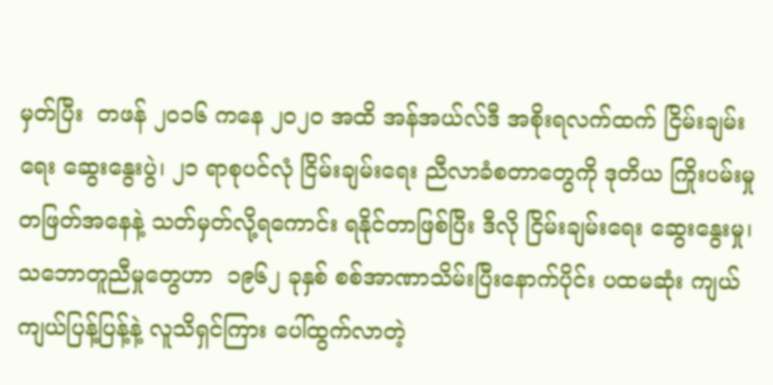မှတ်ပြီး  တဖန် ၂၀၁၆ ကနေ ၂၀၂၀ အထိ အန်အယ်လ်ဒီ အစိုးရလက်ထက် ငြိမ်းချမ်းရေး ဆွေးနွေးပွဲ၊ ၂၁ ရာစုပင်လုံ ငြိမ်းချမ်းရေး ညီလာခံစတာတွေကို ဒုတိယ ကြိုးပမ်းမှု တဖြတ်အနေနဲ့ သတ်မှတ်လို့ရကောင်း ရနိုင်တာဖြစ်ပြီး ဒီလို ငြိမ်းချမ်းရေး ဆွေးနွေးမှု၊ သဘောတူညီမှုတွေဟာ  ၁၉၆၂ ခုနှစ် စစ်အာဏာသိမ်းပြီးနောက်ပိုင်း ပထမဆုံး ကျယ်ကျယ်ပြန့်ပြန့်နဲ့ လူသိရှင်ကြား ပေါ်ထွက်လာတဲ့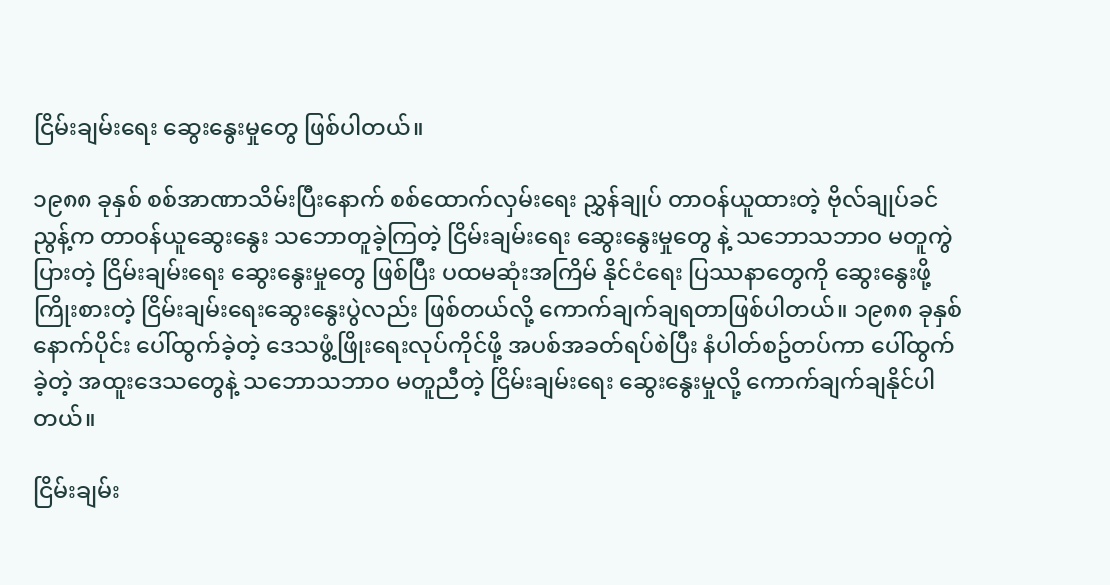ငြိမ်းချမ်းရေး ဆွေးနွေးမှုတွေ ဖြစ်ပါတယ်။

၁၉၈၈ ခုနှစ် စစ်အာဏာသိမ်းပြီးနောက် စစ်ထောက်လှမ်းရေး ညွှန်ချုပ် တာဝန်ယူထားတဲ့ ဗိုလ်ချုပ်ခင်ညွန့်က တာဝန်ယူဆွေးနွေး သဘောတူခဲ့ကြတဲ့ ငြိမ်းချမ်းရေး ဆွေးနွေးမှုတွေ နဲ့ သဘောသဘာဝ မတူကွဲပြားတဲ့ ငြိမ်းချမ်းရေး ဆွေးနွေးမှုတွေ ဖြစ်ပြီး ပထမဆုံးအကြိမ် နိုင်ငံရေး ပြဿနာတွေကို ဆွေးနွေးဖို့ ကြိုးစားတဲ့ ငြိမ်းချမ်းရေးဆွေးနွေးပွဲလည်း ဖြစ်တယ်လို့ ကောက်ချက်ချရတာဖြစ်ပါတယ်။ ၁၉၈၈ ခုနှစ်နောက်ပိုင်း ပေါ်ထွက်ခဲ့တဲ့ ဒေသဖွံ့ဖြိုးရေးလုပ်ကိုင်ဖို့ အပစ်အခတ်ရပ်စဲပြီး နံပါတ်စဥ်တပ်ကာ ပေါ်ထွက်ခဲ့တဲ့ အထူးဒေသတွေနဲ့ သဘောသဘာဝ မတူညီတဲ့ ငြိမ်းချမ်းရေး ဆွေးနွေးမှုလို့ ကောက်ချက်ချနိုင်ပါတယ်။

ငြိမ်းချမ်း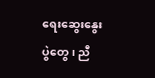ရေးဆွေးနွေးပွဲတွေ၊ ညီ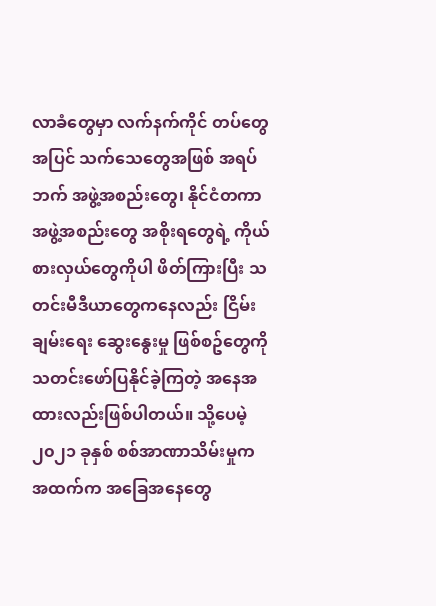လာခံတွေမှာ လက်နက်ကိုင် တပ်တွေအပြင် သက်သေတွေအဖြစ် အရပ်ဘက် အဖွဲ့အစည်းတွေ၊ နိုင်ငံတကာ အဖွဲ့အစည်းတွေ အစိုးရတွေရဲ့ ကိုယ်စားလှယ်တွေကိုပါ ဖိတ်ကြားပြီး သတင်းမီဒီယာတွေကနေလည်း ငြိမ်းချမ်းရေး ဆွေးနွေးမှု ဖြစ်စဥ်တွေကို သတင်းဖော်ပြနိုင်ခဲ့ကြတဲ့ အနေအထားလည်းဖြစ်ပါတယ်။ သို့ပေမဲ့ ၂၀၂၁ ခုနှစ် စစ်အာဏာသိမ်းမှုက အထက်က အခြေအနေတွေ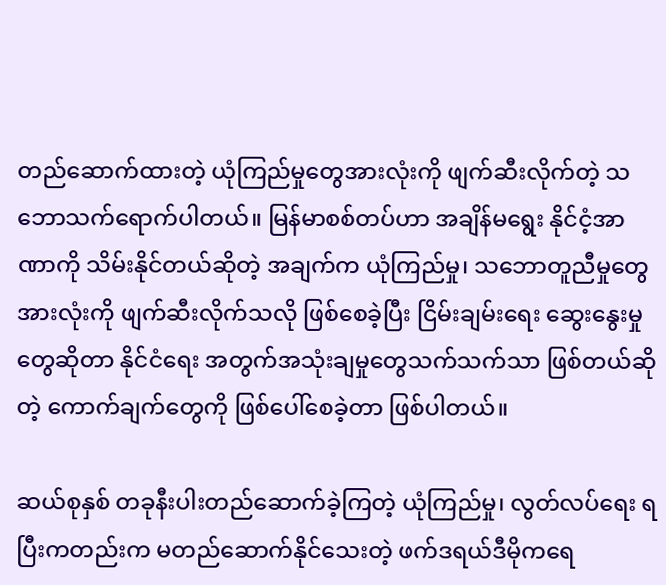တည်ဆောက်ထားတဲ့ ယုံကြည်မှုတွေအားလုံးကို ဖျက်ဆီးလိုက်တဲ့ သဘောသက်ရောက်ပါတယ်။ မြန်မာစစ်တပ်ဟာ အချိန်မရွေး နိုင်ငံ့အာဏာကို သိမ်းနိုင်တယ်ဆိုတဲ့ အချက်က ယုံကြည်မှု၊ သဘောတူညီမှုတွေအားလုံးကို ဖျက်ဆီးလိုက်သလို ဖြစ်စေခဲ့ပြီး ငြိမ်းချမ်းရေး ဆွေးနွေးမှုတွေဆိုတာ နိုင်ငံရေး အတွက်အသုံးချမှုတွေသက်သက်သာ ဖြစ်တယ်ဆိုတဲ့ ကောက်ချက်တွေကို ဖြစ်ပေါ်စေခဲ့တာ ဖြစ်ပါတယ်။

ဆယ်စုနှစ် တခုနီးပါးတည်ဆောက်ခဲ့ကြတဲ့ ယုံကြည်မှု၊ လွတ်လပ်ရေး ရပြီးကတည်းက မတည်ဆောက်နိုင်သေးတဲ့ ဖက်ဒရယ်ဒီမိုကရေ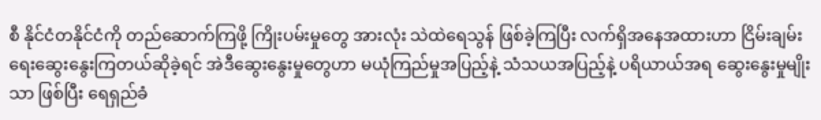စီ နိုင်ငံတနိုင်ငံကို တည်ဆောက်ကြဖို့ ကြိုးပမ်းမှုတွေ အားလုံး သဲထဲရေသွန် ဖြစ်ခဲ့ကြပြီး လက်ရှိအနေအထားဟာ ငြိမ်းချမ်းရေးဆွေးနွေးကြတယ်ဆိုခဲ့ရင် အဲဒီဆွေးနွေးမှုတွေဟာ မယုံကြည်မှုအပြည့်နဲ့ သံသယအပြည့်နဲ့ ပရိယာယ်အရ ဆွေးနွေးမှုမျိုးသာ ဖြစ်ပြီး ရေရှည်ခံ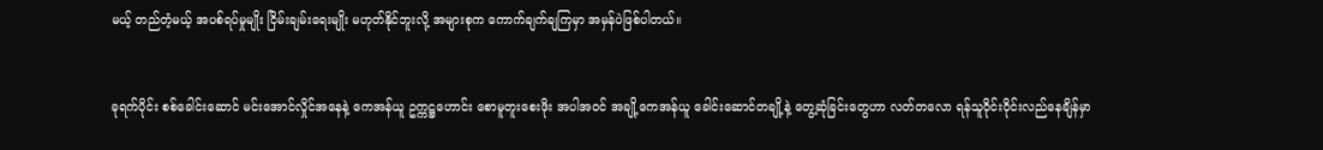မယ့် တည်တံ့မယ့် အပစ်ရပ်မှုမျိုး ငြိမ်းချမ်းရေးမျိုး မဟုတ်နိုင်ဘူးလို့ အများစုက ကောက်ချက်ချကြမှာ အမှန်ပဲဖြစ်ပါတယ်။


ခုရက်ပိုင်း စစ်ခေါင်းဆောင် မင်းအောင်လှိုင်အနေနဲ့ ကေအန်ယူ ဥက္ကဋ္ဌဟောင်း စောမူတူးစေးဖိုး အပါအဝင် အချို့ကေအန်ယူ ခေါင်းဆောင်တချို့နဲ့ တွေ့ဆုံခြင်းတွေဟာ လတ်တလော ရန်သူဝိုင်းဝိုင်းလည်နေချိန်မှာ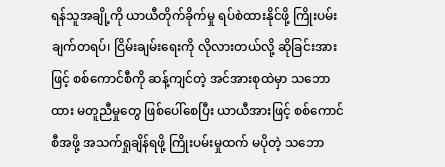ရန်သူအချို့ကို ယာယီတိုက်ခိုက်မှု ရပ်စဲထားနိုင်ဖို့ ကြိုးပမ်းချက်တရပ်၊ ငြိမ်းချမ်းရေးကို လိုလားတယ်လို့ ဆိုခြင်းအားဖြင့် စစ်ကောင်စီကို ဆန့်ကျင်တဲ့ အင်အားစုထဲမှာ သဘောထား မတူညီမှုတွေ ဖြစ်ပေါ်စေပြီး ယာယီအားဖြင့် စစ်ကောင်စီအဖို့ အသက်ရှုချိန်ရဖို့ ကြိုးပမ်းမှုထက် မပိုတဲ့ သဘော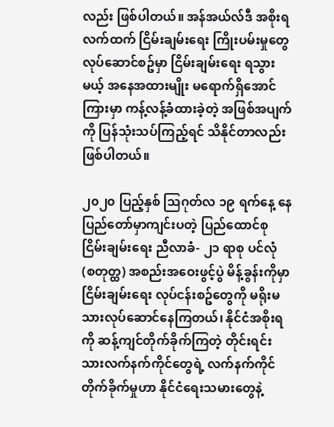လည်း ဖြစ်ပါတယ်။ အန်အယ်လ်ဒီ အစိုးရလက်ထက် ငြိမ်းချမ်းရေး ကြိုးပမ်းမှုတွေလုပ်ဆောင်စဥ်မှာ ငြိမ်းချမ်းရေး ရသွားမယ့် အနေအထားမျိုး မရောက်ရှိအောင် ကြားမှာ ကန့်လန့်ခံထားခဲ့တဲ့ အဖြစ်အပျက်ကို ပြန်သုံးသပ်ကြည့်ရင် သိနိုင်တာလည်း ဖြစ်ပါတယ်။

၂၀၂၀ ပြည့်နှစ် သြဂုတ်လ ၁၉ ရက်နေ့ နေပြည်တော်မှာကျင်းပတဲ့ ပြည်ထောင်စု ငြိမ်းချမ်းရေး ညီလာခံ- ၂၁ ရာစု ပင်လုံ (စတုတ္ထ) အစည်းအဝေးဖွင့်ပွဲ မိန့်ခွန်းကိုမှာ ငြိမ်းချမ်းရေး လုပ်ငန်းစဥ်တွေကို မရိုးမသားလုပ်ဆောင်နေကြတယ်၊ နိုင်ငံအစိုးရကို ဆန့်ကျင်တိုက်ခိုက်ကြတဲ့ တိုင်းရင်းသားလက်နက်ကိုင်တွေရဲ့ လက်နက်ကိုင် တိုက်ခိုက်မှုဟာ နိုင်ငံရေးသမားတွေနဲ့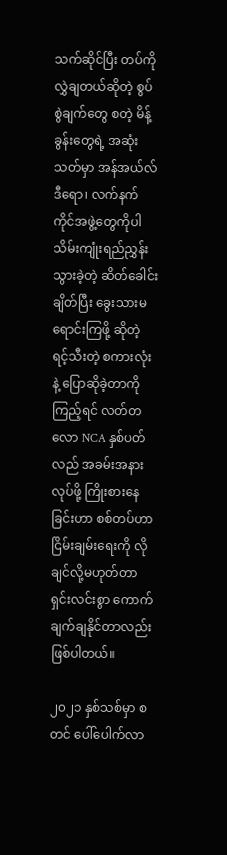သက်ဆိုင်ပြီး တပ်ကို လွှဲချတယ်ဆိုတဲ့ စွပ်စွဲချက်တွေ စတဲ့ မိန့်ခွန်းတွေရဲ့ အဆုံးသတ်မှာ အန်အယ်လ်ဒီရော၊ လက်နက်ကိုင်အဖွဲ့တွေကိုပါ သိမ်းကျုံးရည်ညွှန်းသွားခဲ့တဲ့ ဆိတ်ခေါင်းချိတ်ပြီး ခွေးသားမရောင်းကြဖို့ ဆိုတဲ့ ရင့်သီးတဲ့ စကားလုံးနဲ့ ပြောဆိုခဲ့တာကိုကြည့်ရင် လတ်တလော NCA နှစ်ပတ်လည် အခမ်းအနားလုပ်ဖို့ ကြိုးစားနေခြင်းဟာ စစ်တပ်ဟာ ငြိမ်းချမ်းရေးကို လိုချင်လို့မဟုတ်တာ ရှင်းလင်းစွာ ကောက်ချက်ချနိုင်တာလည်း ဖြစ်ပါတယ်။

၂၀၂၁ နှစ်သစ်မှာ စတင် ပေါ်ပေါက်လာ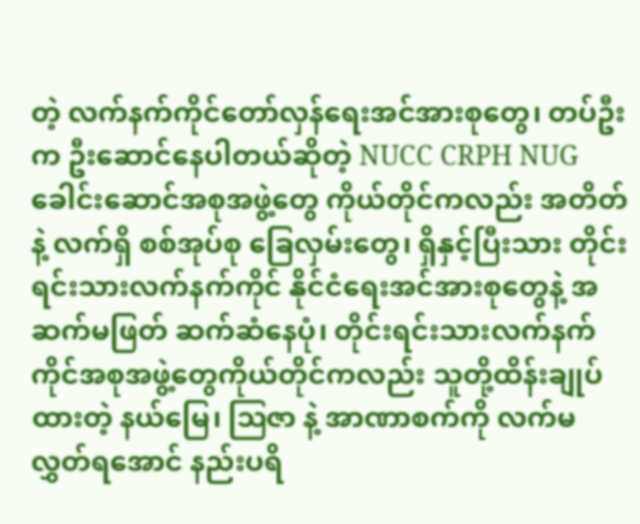တဲ့ လက်နက်ကိုင်တော်လှန်ရေးအင်အားစုတွေ၊ တပ်ဦးက ဦးဆောင်နေပါတယ်ဆိုတဲ့ NUCC CRPH NUG ခေါင်းဆောင်အစုအဖွဲ့တွေ ကိုယ်တိုင်ကလည်း အတိတ်နဲ့ လက်ရှိ စစ်အုပ်စု ခြေလှမ်းတွေ၊ ရှိနှင့်ပြီးသား တိုင်းရင်းသားလက်နက်ကိုင် နိုင်ငံရေးအင်အားစုတွေနဲ့ အဆက်မဖြတ် ဆက်ဆံနေပုံ၊ တိုင်းရင်းသားလက်နက်ကိုင်အစုအဖွဲ့တွေကိုယ်တိုင်ကလည်း သူတို့ထိန်းချုပ်ထားတဲ့ နယ်မြေ၊ ဩဇာ နဲ့ အာဏာစက်ကို လက်မလွှတ်ရအောင် နည်းပရိ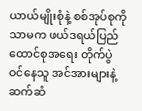ယာယ်မျိုးစုံနဲ့ စစ်အုပ်စုကိုသာမက ဖယ်ဒရယ်ပြည်ထောင်စုအရေး တိုက်ပွဲဝင်နေသူ အင်အားများနဲ့ ဆက်ဆံ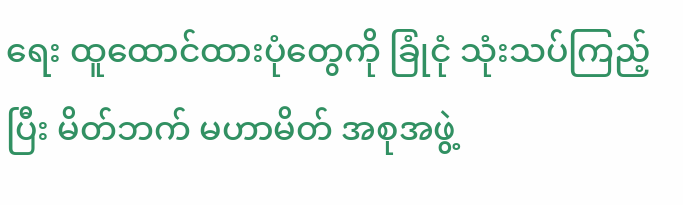ရေး ထူထောင်ထားပုံတွေကို ခြုံငုံ သုံးသပ်ကြည့်ပြီး မိတ်ဘက် မဟာမိတ် အစုအဖွဲ့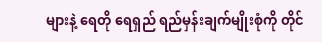များနဲ့ ရေတို ရေရှည် ရည်မှန်းချက်မျိုးစုံကို တိုင်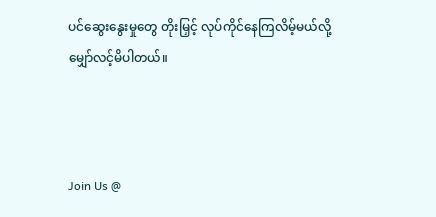ပင်ဆွေးနွေးမှုတွေ တိုးမြှင့် လုပ်ကိုင်နေကြလိမ့်မယ်လို့ မျှော်လင့်မိပါတယ်။



Join Us @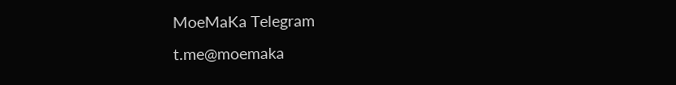MoeMaKa Telegram
t.me@moemaka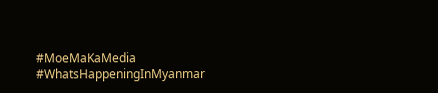#MoeMaKaMedia
#WhatsHappeningInMyanmar